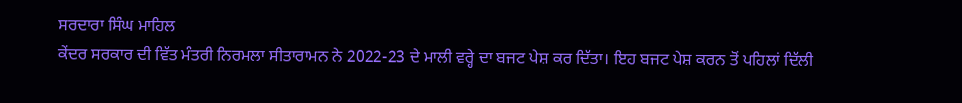ਸਰਦਾਰਾ ਸਿੰਘ ਮਾਹਿਲ
ਕੇਂਦਰ ਸਰਕਾਰ ਦੀ ਵਿੱਤ ਮੰਤਰੀ ਨਿਰਮਲਾ ਸੀਤਾਰਾਮਨ ਨੇ 2022-23 ਦੇ ਮਾਲੀ ਵਰ੍ਹੇ ਦਾ ਬਜਟ ਪੇਸ਼ ਕਰ ਦਿੱਤਾ। ਇਹ ਬਜਟ ਪੇਸ਼ ਕਰਨ ਤੋਂ ਪਹਿਲਾਂ ਦਿੱਲੀ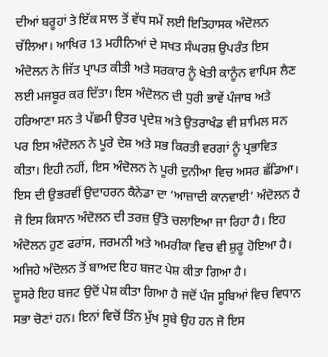ਦੀਆਂ ਬਰੂਹਾਂ ਤੇ ਇੱਕ ਸਾਲ ਤੋਂ ਵੱਧ ਸਮੇਂ ਲਈ ਇਤਿਹਾਸਕ ਅੰਦੋਲਨ ਚੱਲਿਆ। ਆਖਿਰ 13 ਮਹੀਨਿਆਂ ਦੇ ਸਖਤ ਸੰਘਰਸ਼ ਉਪਰੰਤ ਇਸ ਅੰਦੋਲਨ ਨੇ ਜਿੱਤ ਪ੍ਰਾਪਤ ਕੀਤੀ ਅਤੇ ਸਰਕਾਰ ਨੂੰ ਖੇਤੀ ਕਾਨੂੰਨ ਵਾਪਿਸ ਲੈਣ ਲਈ ਮਜਬੂਰ ਕਰ ਦਿੱਤਾ। ਇਸ ਅੰਦੋਲਨ ਦੀ ਧੁਰੀ ਭਾਵੇਂ ਪੰਜਾਬ ਅਤੇ ਹਰਿਆਣਾ ਸਨ ਤੇ ਪੱਛਮੀ ਉਤਰ ਪ੍ਰਦੇਸ਼ ਅਤੇ ਉਤਰਾਖੰਡ ਵੀ ਸ਼ਾਮਿਲ ਸਨ ਪਰ ਇਸ ਅੰਦੋਲਨ ਨੇ ਪੂਰੇ ਦੇਸ਼ ਅਤੇ ਸਭ ਕਿਰਤੀ ਵਰਗਾਂ ਨੂੰ ਪ੍ਰਭਾਵਿਤ ਕੀਤਾ। ਇਹੀ ਨਹੀਂ, ਇਸ ਅੰਦੋਲਨ ਨੇ ਪੂਰੀ ਦੁਨੀਆ ਵਿਚ ਅਸਰ ਛੱਡਿਆ। ਇਸ ਦੀ ਉਭਰਵੀਂ ਉਦਾਹਰਨ ਕੈਨੇਡਾ ਦਾ ‘ਆਜ਼ਾਦੀ ਕਾਨਵਾਈ’ ਅੰਦੋਲਨ ਹੈ ਜੋ ਇਸ ਕਿਸਾਨ ਅੰਦੋਲਨ ਦੀ ਤਰਜ਼ ਉੱਤੇ ਚਲਾਇਆ ਜਾ ਰਿਹਾ ਹੈ। ਇਹ ਅੰਦੋਲਨ ਹੁਣ ਫਰਾਂਸ, ਜਰਮਨੀ ਅਤੇ ਅਮਰੀਕਾ ਵਿਚ ਵੀ ਸ਼ੁਰੂ ਹੋਇਆ ਹੈ। ਅਜਿਹੇ ਅੰਦੋਲਨ ਤੋਂ ਬਾਅਦ ਇਹ ਬਜਟ ਪੇਸ਼ ਕੀਤਾ ਗਿਆ ਹੈ।
ਦੂਸਰੇ ਇਹ ਬਜਟ ਉਦੋਂ ਪੇਸ਼ ਕੀਤਾ ਗਿਆ ਹੈ ਜਦੋਂ ਪੰਜ ਸੂਬਿਆਂ ਵਿਚ ਵਿਧਾਨ ਸਭਾ ਚੋਣਾਂ ਹਨ। ਇਨਾਂ ਵਿਚੋਂ ਤਿੰਨ ਮੁੱਖ ਸੂਬੇ ਉਹ ਹਨ ਜੋ ਇਸ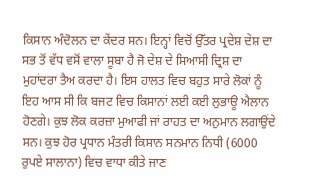ਕਿਸਾਨ ਅੰਦੋਲਨ ਦਾ ਕੇਂਦਰ ਸਨ। ਇਨ੍ਹਾਂ ਵਿਚੋਂ ਉੱਤਰ ਪ੍ਰਦੇਸ਼ ਦੇਸ਼ ਦਾ ਸਭ ਤੋਂ ਵੱਧ ਵਸੋਂ ਵਾਲਾ ਸੂਬਾ ਹੈ ਜੋ ਦੇਸ਼ ਦੇ ਸਿਆਸੀ ਦ੍ਰਿਸ਼ ਦਾ ਮੁਹਾਂਦਰਾ ਤੈਅ ਕਰਦਾ ਹੈ। ਇਸ ਹਾਲਤ ਵਿਚ ਬਹੁਤ ਸਾਰੇ ਲੋਕਾਂ ਨੂੰ ਇਹ ਆਸ ਸੀ ਕਿ ਬਜਟ ਵਿਚ ਕਿਸਾਨਾਂ ਲਈ ਕਈ ਲੁਭਾਊ ਐਲਾਨ ਹੋਣਗੇ। ਕੁਝ ਲੋਕ ਕਰਜ਼ਾ ਮੁਆਫੀ ਜਾਂ ਰਾਹਤ ਦਾ ਅਨੁਮਾਨ ਲਗਾਉਂਦੇ ਸਨ। ਕੁਝ ਹੋਰ ਪ੍ਰਧਾਨ ਮੰਤਰੀ ਕਿਸਾਨ ਸਨਮਾਨ ਨਿਧੀ (6000 ਰੁਪਏ ਸਾਲਾਨਾ) ਵਿਚ ਵਾਧਾ ਕੀਤੇ ਜਾਣ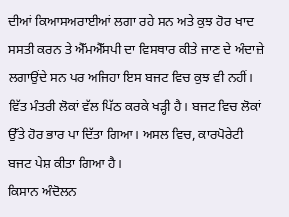ਦੀਆਂ ਕਿਆਸਅਰਾਈਆਂ ਲਗਾ ਰਹੇ ਸਨ ਅਤੇ ਕੁਝ ਹੋਰ ਖਾਦ ਸਸਤੀ ਕਰਨ ਤੇ ਐੱਮਐੱਸਪੀ ਦਾ ਵਿਸਥਾਰ ਕੀਤੇ ਜਾਣ ਦੇ ਅੰਦਾਜ਼ੇ ਲਗਾਉਂਦੇ ਸਨ ਪਰ ਅਜਿਹਾ ਇਸ ਬਜਟ ਵਿਚ ਕੁਝ ਵੀ ਨਹੀਂ। ਵਿੱਤ ਮੰਤਰੀ ਲੋਕਾਂ ਵੱਲ ਪਿੱਠ ਕਰਕੇ ਖੜ੍ਹੀ ਹੈ। ਬਜਟ ਵਿਚ ਲੋਕਾਂ ਉੱਤੇ ਹੋਰ ਭਾਰ ਪਾ ਦਿੱਤਾ ਗਿਆ। ਅਸਲ ਵਿਚ, ਕਾਰਪੋਰੇਟੀ ਬਜਟ ਪੇਸ਼ ਕੀਤਾ ਗਿਆ ਹੈ।
ਕਿਸਾਨ ਅੰਦੋਲਨ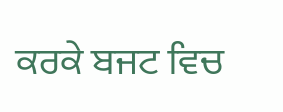ਕਰਕੇ ਬਜਟ ਵਿਚ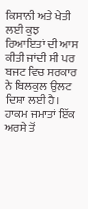ਕਿਸਾਨੀ ਅਤੇ ਖੇਤੀ ਲਈ ਕੁਝ ਰਿਆਇਤਾਂ ਦੀ ਆਸ ਕੀਤੀ ਜਾਂਦੀ ਸੀ ਪਰ ਬਜਟ ਵਿਚ ਸਰਕਾਰ ਨੇ ਬਿਲਕੁਲ ਉਲਟ ਦਿਸ਼ਾ ਲਈ ਹੈ। ਹਾਕਮ ਜਮਾਤਾਂ ਇੱਕ ਅਰਸੇ ਤੋਂ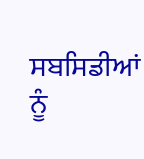ਸਬਸਿਡੀਆਂ ਨੂੰ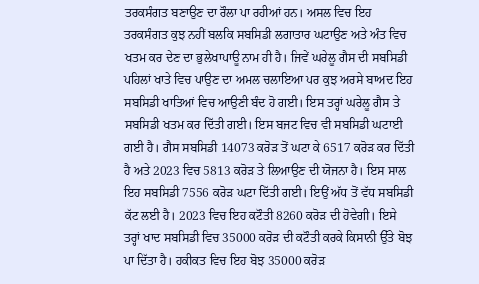ਤਰਕਸੰਗਤ ਬਣਾਉਣ ਦਾ ਰੌਲਾ ਪਾ ਰਹੀਆਂ ਹਨ। ਅਸਲ ਵਿਚ ਇਹ ਤਰਕਸੰਗਤ ਕੁਝ ਨਹੀਂ ਬਲਕਿ ਸਬਸਿਡੀ ਲਗਾਤਾਰ ਘਟਾਉਣ ਅਤੇ ਅੰਤ ਵਿਚ ਖਤਮ ਕਰ ਦੇਣ ਦਾ ਭੁਲੇਖਾਪਾਊ ਨਾਮ ਹੀ ਹੈ। ਜਿਵੇਂ ਘਰੇਲੂ ਗੈਸ ਦੀ ਸਬਸਿਡੀ ਪਹਿਲਾਂ ਖਾਤੇ ਵਿਚ ਪਾਉਣ ਦਾ ਅਮਲ ਚਲਾਇਆ ਪਰ ਕੁਝ ਅਰਸੇ ਬਾਅਦ ਇਹ ਸਬਸਿਡੀ ਖਾਤਿਆਂ ਵਿਚ ਆਉਣੀ ਬੰਦ ਹੋ ਗਈ। ਇਸ ਤਰ੍ਹਾਂ ਘਰੇਲੂ ਗੈਸ ਤੇ ਸਬਸਿਡੀ ਖਤਮ ਕਰ ਦਿੱਤੀ ਗਈ। ਇਸ ਬਜਟ ਵਿਚ ਵੀ ਸਬਸਿਡੀ ਘਟਾਈ ਗਈ ਹੈ। ਗੈਸ ਸਬਸਿਡੀ 14073 ਕਰੋੜ ਤੋਂ ਘਟਾ ਕੇ 6517 ਕਰੋੜ ਕਰ ਦਿੱਤੀ ਹੈ ਅਤੇ 2023 ਵਿਚ 5813 ਕਰੋੜ ਤੇ ਲਿਆਉਣ ਦੀ ਯੋਜਨਾ ਹੈ। ਇਸ ਸਾਲ ਇਹ ਸਬਸਿਡੀ 7556 ਕਰੋੜ ਘਟਾ ਦਿੱਤੀ ਗਈ। ਇਉਂ ਅੱਧ ਤੋਂ ਵੱਧ ਸਬਸਿਡੀ ਕੱਟ ਲਈ ਹੈ। 2023 ਵਿਚ ਇਹ ਕਟੌਤੀ 8260 ਕਰੋੜ ਦੀ ਹੋਵੇਗੀ। ਇਸੇ ਤਰ੍ਹਾਂ ਖਾਦ ਸਬਸਿਡੀ ਵਿਚ 35000 ਕਰੋੜ ਦੀ ਕਟੌਤੀ ਕਰਕੇ ਕਿਸਾਨੀ ਉੱਤੇ ਬੋਝ ਪਾ ਦਿੱਤਾ ਹੈ। ਹਕੀਕਤ ਵਿਚ ਇਹ ਬੋਝ 35000 ਕਰੋੜ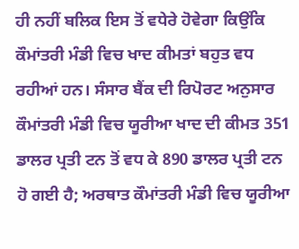ਹੀ ਨਹੀਂ ਬਲਿਕ ਇਸ ਤੋਂ ਵਧੇਰੇ ਹੋਵੇਗਾ ਕਿਉਂਕਿ ਕੌਮਾਂਤਰੀ ਮੰਡੀ ਵਿਚ ਖਾਦ ਕੀਮਤਾਂ ਬਹੁਤ ਵਧ ਰਹੀਆਂ ਹਨ। ਸੰਸਾਰ ਬੈਂਕ ਦੀ ਰਿਪੋਰਟ ਅਨੁਸਾਰ ਕੌਮਾਂਤਰੀ ਮੰਡੀ ਵਿਚ ਯੂਰੀਆ ਖਾਦ ਦੀ ਕੀਮਤ 351 ਡਾਲਰ ਪ੍ਰਤੀ ਟਨ ਤੋਂ ਵਧ ਕੇ 890 ਡਾਲਰ ਪ੍ਰਤੀ ਟਨ ਹੋ ਗਈ ਹੈ; ਅਰਥਾਤ ਕੌਮਾਂਤਰੀ ਮੰਡੀ ਵਿਚ ਯੂਰੀਆ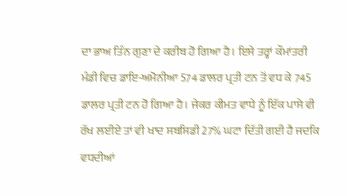ਦਾ ਭਾਅ ਤਿੰਨ ਗੁਣਾ ਦੇ ਕਰੀਬ ਹੋ ਗਿਆ ਹੈ। ਇਸੇ ਤਰ੍ਹਾਂ ਕੌਮਾਂਤਰੀ ਮੰਡੀ ਵਿਚ ਡਾਇ-ਅਮੋਨੀਆ 574 ਡਾਲਰ ਪ੍ਰਤੀ ਟਨ ਤੋਂ ਵਧ ਕੇ 745 ਡਾਲਰ ਪ੍ਰਤੀ ਟਨ ਹੋ ਗਿਆ ਹੈ। ਜੇਕਰ ਕੀਮਤ ਵਾਧੇ ਨੂੰ ਇੱਕ ਪਾਸੇ ਵੀ ਰੱਖ ਲਈਏ ਤਾਂ ਵੀ ਖਾਦ ਸਬਸਿਡੀ 27% ਘਟਾ ਦਿੱਤੀ ਗਈ ਹੈ ਜਦਕਿ ਵਧਦੀਆਂ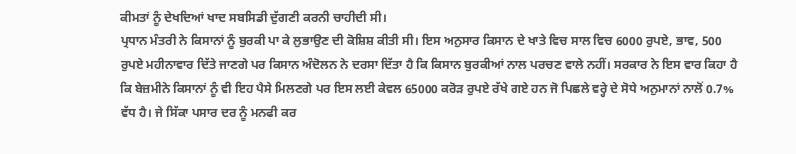ਕੀਮਤਾਂ ਨੂੰ ਦੇਖਦਿਆਂ ਖਾਦ ਸਬਸਿਡੀ ਦੁੱਗਣੀ ਕਰਨੀ ਚਾਹੀਦੀ ਸੀ।
ਪ੍ਰਧਾਨ ਮੰਤਰੀ ਨੇ ਕਿਸਾਨਾਂ ਨੂੰ ਬੁਰਕੀ ਪਾ ਕੇ ਲੁਭਾਉਣ ਦੀ ਕੋਸ਼ਿਸ਼ ਕੀਤੀ ਸੀ। ਇਸ ਅਨੁਸਾਰ ਕਿਸਾਨ ਦੇ ਖਾਤੇ ਵਿਚ ਸਾਲ ਵਿਚ 6000 ਰੁਪਏ, ਭਾਵ, 500 ਰੁਪਏ ਮਹੀਨਾਵਾਰ ਦਿੱਤੇ ਜਾਣਗੇ ਪਰ ਕਿਸਾਨ ਅੰਦੋਲਨ ਨੇ ਦਰਸਾ ਦਿੱਤਾ ਹੈ ਕਿ ਕਿਸਾਨ ਬੁਰਕੀਆਂ ਨਾਲ ਪਰਚਣ ਵਾਲੇ ਨਹੀਂ। ਸਰਕਾਰ ਨੇ ਇਸ ਵਾਰ ਕਿਹਾ ਹੈ ਕਿ ਬੇਜ਼ਮੀਨੇ ਕਿਸਾਨਾਂ ਨੂੰ ਵੀ ਇਹ ਪੈਸੇ ਮਿਲਣਗੇ ਪਰ ਇਸ ਲਈ ਕੇਵਲ 65000 ਕਰੋੜ ਰੁਪਏ ਰੱਖੇ ਗਏ ਹਨ ਜੋ ਪਿਛਲੇ ਵਰ੍ਹੇ ਦੇ ਸੋਧੇ ਅਨੁਮਾਨਾਂ ਨਾਲੋਂ 0.7% ਵੱਧ ਹੈ। ਜੇ ਸਿੱਕਾ ਪਸਾਰ ਦਰ ਨੂੰ ਮਨਫੀ ਕਰ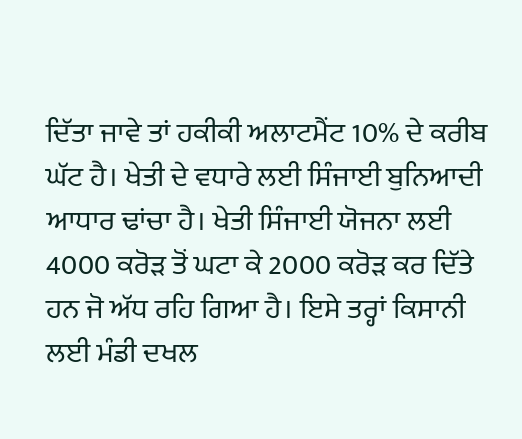ਦਿੱਤਾ ਜਾਵੇ ਤਾਂ ਹਕੀਕੀ ਅਲਾਟਮੈਂਟ 10% ਦੇ ਕਰੀਬ ਘੱਟ ਹੈ। ਖੇਤੀ ਦੇ ਵਧਾਰੇ ਲਈ ਸਿੰਜਾਈ ਬੁਨਿਆਦੀ ਆਧਾਰ ਢਾਂਚਾ ਹੈ। ਖੇਤੀ ਸਿੰਜਾਈ ਯੋਜਨਾ ਲਈ 4000 ਕਰੋੜ ਤੋਂ ਘਟਾ ਕੇ 2000 ਕਰੋੜ ਕਰ ਦਿੱਤੇ ਹਨ ਜੋ ਅੱਧ ਰਹਿ ਗਿਆ ਹੈ। ਇਸੇ ਤਰ੍ਹਾਂ ਕਿਸਾਨੀ ਲਈ ਮੰਡੀ ਦਖਲ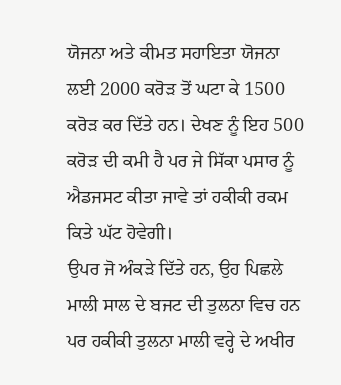ਯੋਜਨਾ ਅਤੇ ਕੀਮਤ ਸਹਾਇਤਾ ਯੋਜਨਾ ਲਈ 2000 ਕਰੋੜ ਤੋਂ ਘਟਾ ਕੇ 1500 ਕਰੋੜ ਕਰ ਦਿੱਤੇ ਹਨ। ਦੇਖਣ ਨੂੰ ਇਹ 500 ਕਰੋੜ ਦੀ ਕਮੀ ਹੈ ਪਰ ਜੇ ਸਿੱਕਾ ਪਸਾਰ ਨੂੰ ਐਡਜਸਟ ਕੀਤਾ ਜਾਵੇ ਤਾਂ ਹਕੀਕੀ ਰਕਮ ਕਿਤੇ ਘੱਟ ਹੋਵੇਗੀ।
ਉਪਰ ਜੋ ਅੰਕੜੇ ਦਿੱਤੇ ਹਨ, ਉਹ ਪਿਛਲੇ ਮਾਲੀ ਸਾਲ ਦੇ ਬਜਟ ਦੀ ਤੁਲਨਾ ਵਿਚ ਹਨ ਪਰ ਹਕੀਕੀ ਤੁਲਨਾ ਮਾਲੀ ਵਰ੍ਹੇ ਦੇ ਅਖੀਰ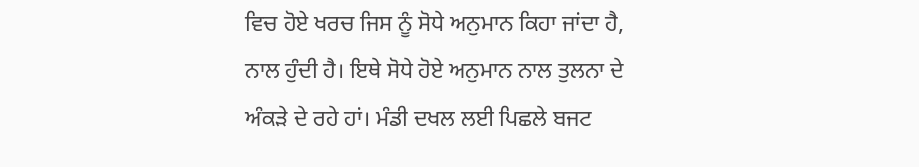ਵਿਚ ਹੋਏ ਖਰਚ ਜਿਸ ਨੂੰ ਸੋਧੇ ਅਨੁਮਾਨ ਕਿਹਾ ਜਾਂਦਾ ਹੈ, ਨਾਲ ਹੁੰਦੀ ਹੈ। ਇਥੇ ਸੋਧੇ ਹੋਏ ਅਨੁਮਾਨ ਨਾਲ ਤੁਲਨਾ ਦੇ ਅੰਕੜੇ ਦੇ ਰਹੇ ਹਾਂ। ਮੰਡੀ ਦਖਲ ਲਈ ਪਿਛਲੇ ਬਜਟ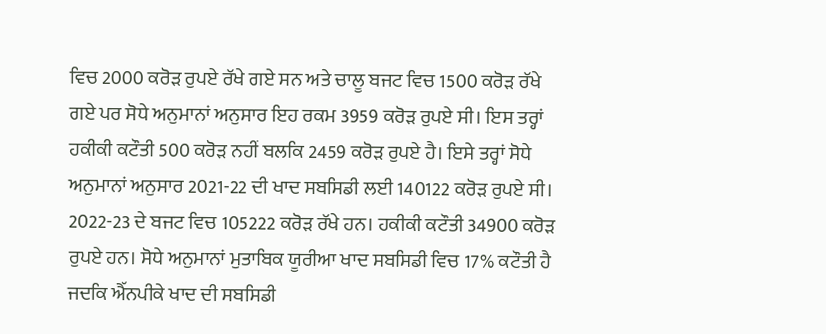ਵਿਚ 2000 ਕਰੋੜ ਰੁਪਏ ਰੱਖੇ ਗਏ ਸਨ ਅਤੇ ਚਾਲੂ ਬਜਟ ਵਿਚ 1500 ਕਰੋੜ ਰੱਖੇ ਗਏ ਪਰ ਸੋਧੇ ਅਨੁਮਾਨਾਂ ਅਨੁਸਾਰ ਇਹ ਰਕਮ 3959 ਕਰੋੜ ਰੁਪਏ ਸੀ। ਇਸ ਤਰ੍ਹਾਂ ਹਕੀਕੀ ਕਟੌਤੀ 500 ਕਰੋੜ ਨਹੀਂ ਬਲਕਿ 2459 ਕਰੋੜ ਰੁਪਏ ਹੈ। ਇਸੇ ਤਰ੍ਹਾਂ ਸੋਧੇ ਅਨੁਮਾਨਾਂ ਅਨੁਸਾਰ 2021-22 ਦੀ ਖਾਦ ਸਬਸਿਡੀ ਲਈ 140122 ਕਰੋੜ ਰੁਪਏ ਸੀ। 2022-23 ਦੇ ਬਜਟ ਵਿਚ 105222 ਕਰੋੜ ਰੱਖੇ ਹਨ। ਹਕੀਕੀ ਕਟੌਤੀ 34900 ਕਰੋੜ ਰੁਪਏ ਹਨ। ਸੋਧੇ ਅਨੁਮਾਨਾਂ ਮੁਤਾਬਿਕ ਯੂਰੀਆ ਖਾਦ ਸਬਸਿਡੀ ਵਿਚ 17% ਕਟੌਤੀ ਹੈ ਜਦਕਿ ਐੱਨਪੀਕੇ ਖਾਦ ਦੀ ਸਬਸਿਡੀ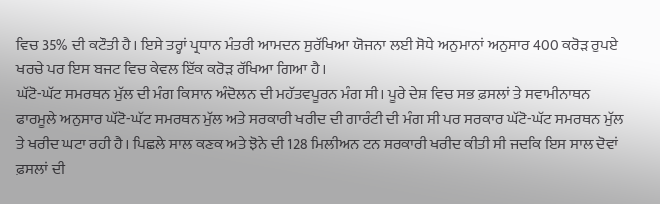ਵਿਚ 35% ਦੀ ਕਟੌਤੀ ਹੈ। ਇਸੇ ਤਰ੍ਹਾਂ ਪ੍ਰਧਾਨ ਮੰਤਰੀ ਆਮਦਨ ਸੁਰੱਖਿਆ ਯੋਜਨਾ ਲਈ ਸੋਧੇ ਅਨੁਮਾਨਾਂ ਅਨੁਸਾਰ 400 ਕਰੋੜ ਰੁਪਏ ਖਰਚੇ ਪਰ ਇਸ ਬਜਟ ਵਿਚ ਕੇਵਲ ਇੱਕ ਕਰੋੜ ਰੱਖਿਆ ਗਿਆ ਹੈ।
ਘੱਟੋ-ਘੱਟ ਸਮਰਥਨ ਮੁੱਲ ਦੀ ਮੰਗ ਕਿਸਾਨ ਅੰਦੋਲਨ ਦੀ ਮਹੱਤਵਪੂਰਨ ਮੰਗ ਸੀ। ਪੂਰੇ ਦੇਸ਼ ਵਿਚ ਸਭ ਫ਼ਸਲਾਂ ਤੇ ਸਵਾਮੀਨਾਥਨ ਫਾਰਮੂਲੇ ਅਨੁਸਾਰ ਘੱਟੋ-ਘੱਟ ਸਮਰਥਨ ਮੁੱਲ ਅਤੇ ਸਰਕਾਰੀ ਖਰੀਦ ਦੀ ਗਾਰੰਟੀ ਦੀ ਮੰਗ ਸੀ ਪਰ ਸਰਕਾਰ ਘੱਟੋ-ਘੱਟ ਸਮਰਥਨ ਮੁੱਲ ਤੇ ਖਰੀਦ ਘਟਾ ਰਹੀ ਹੈ। ਪਿਛਲੇ ਸਾਲ ਕਣਕ ਅਤੇ ਝੋਨੇ ਦੀ 128 ਮਿਲੀਅਨ ਟਨ ਸਰਕਾਰੀ ਖਰੀਦ ਕੀਤੀ ਸੀ ਜਦਕਿ ਇਸ ਸਾਲ ਦੋਵਾਂ ਫ਼ਸਲਾਂ ਦੀ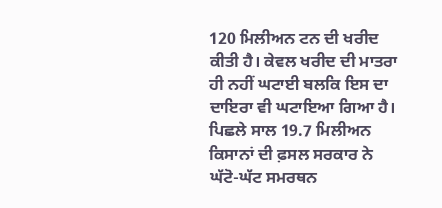120 ਮਿਲੀਅਨ ਟਨ ਦੀ ਖਰੀਦ ਕੀਤੀ ਹੈ। ਕੇਵਲ ਖਰੀਦ ਦੀ ਮਾਤਰਾ ਹੀ ਨਹੀਂ ਘਟਾਈ ਬਲਕਿ ਇਸ ਦਾ ਦਾਇਰਾ ਵੀ ਘਟਾਇਆ ਗਿਆ ਹੈ। ਪਿਛਲੇ ਸਾਲ 19.7 ਮਿਲੀਅਨ ਕਿਸਾਨਾਂ ਦੀ ਫ਼ਸਲ ਸਰਕਾਰ ਨੇ ਘੱਟੋ-ਘੱਟ ਸਮਰਥਨ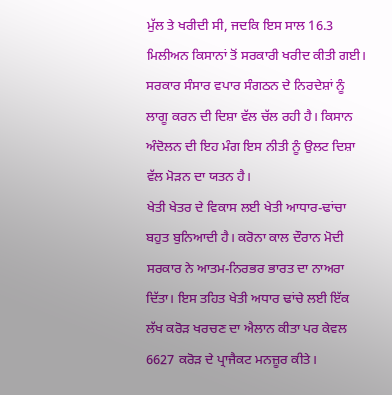ਮੁੱਲ ਤੇ ਖਰੀਦੀ ਸੀ, ਜਦਕਿ ਇਸ ਸਾਲ 16.3 ਮਿਲੀਅਨ ਕਿਸਾਨਾਂ ਤੋਂ ਸਰਕਾਰੀ ਖਰੀਦ ਕੀਤੀ ਗਈ। ਸਰਕਾਰ ਸੰਸਾਰ ਵਪਾਰ ਸੰਗਠਨ ਦੇ ਨਿਰਦੇਸ਼ਾਂ ਨੂੰ ਲਾਗੂ ਕਰਨ ਦੀ ਦਿਸ਼ਾ ਵੱਲ ਚੱਲ ਰਹੀ ਹੈ। ਕਿਸਾਨ ਅੰਦੋਲਨ ਦੀ ਇਹ ਮੰਗ ਇਸ ਨੀਤੀ ਨੂੰ ਉਲਟ ਦਿਸ਼ਾ ਵੱਲ ਮੋੜਨ ਦਾ ਯਤਨ ਹੈ।
ਖੇਤੀ ਖੇਤਰ ਦੇ ਵਿਕਾਸ ਲਈ ਖੇਤੀ ਆਧਾਰ-ਢਾਂਚਾ ਬਹੁਤ ਬੁਨਿਆਦੀ ਹੈ। ਕਰੋਨਾ ਕਾਲ ਦੌਰਾਨ ਮੋਦੀ ਸਰਕਾਰ ਨੇ ਆਤਮ-ਨਿਰਭਰ ਭਾਰਤ ਦਾ ਨਾਅਰਾ ਦਿੱਤਾ। ਇਸ ਤਹਿਤ ਖੇਤੀ ਅਧਾਰ ਢਾਂਚੇ ਲਈ ਇੱਕ ਲੱਖ ਕਰੋੜ ਖਰਚਣ ਦਾ ਐਲਾਨ ਕੀਤਾ ਪਰ ਕੇਵਲ 6627 ਕਰੋੜ ਦੇ ਪ੍ਰਾਜੈਕਟ ਮਨਜ਼ੂਰ ਕੀਤੇ।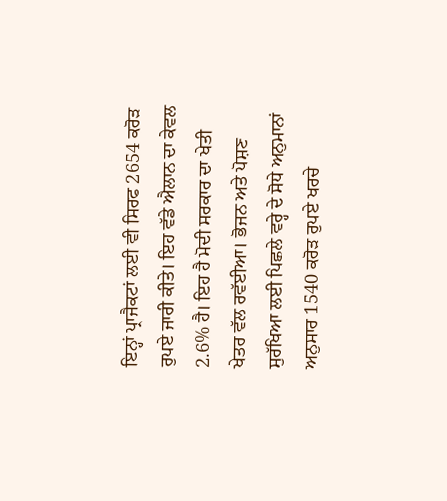ਇਨ੍ਹਾਂ ਪ੍ਰਾਜੈਕਟਾਂ ਲਈ ਵੀ ਸਿਰਫ 2654 ਕਰੋੜ ਰੁਪਏ ਜਾਰੀ ਕੀਤੇ। ਇਹ ਵੱਡੇ ਐਲਾਨ ਦਾ ਕੇਵਲ 2.6% ਹੈ। ਇਹ ਹੈ ਮੋਦੀ ਸਰਕਾਰ ਦਾ ਖੇਤੀ ਖੇਤਰ ਵੱਲ ਰਵੱਈਆ। ਭੋਜਨ ਅਤੇ ਪੋਸ਼ਣ ਸੁਰੱਖਿਆ ਲਈ ਪਿਛਲੇ ਵਰ੍ਹੇ ਦੇ ਸੋਧੇ ਅਨੁਮਾਨਾਂ ਅਨੁਸਾਰ 1540 ਕਰੋੜ ਰੁਪਏ ਖਰਚੇ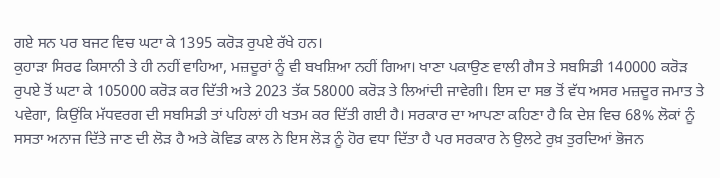ਗਏ ਸਨ ਪਰ ਬਜਟ ਵਿਚ ਘਟਾ ਕੇ 1395 ਕਰੋੜ ਰੁਪਏ ਰੱਖੇ ਹਨ।
ਕੁਹਾੜਾ ਸਿਰਫ ਕਿਸਾਨੀ ਤੇ ਹੀ ਨਹੀਂ ਵਾਹਿਆ, ਮਜ਼ਦੂਰਾਂ ਨੂੰ ਵੀ ਬਖਸ਼ਿਆ ਨਹੀਂ ਗਿਆ। ਖਾਣਾ ਪਕਾਉਣ ਵਾਲੀ ਗੈਸ ਤੇ ਸਬਸਿਡੀ 140000 ਕਰੋੜ ਰੁਪਏ ਤੋਂ ਘਟਾ ਕੇ 105000 ਕਰੋੜ ਕਰ ਦਿੱਤੀ ਅਤੇ 2023 ਤੱਕ 58000 ਕਰੋੜ ਤੇ ਲਿਆਂਦੀ ਜਾਵੇਗੀ। ਇਸ ਦਾ ਸਭ ਤੋਂ ਵੱਧ ਅਸਰ ਮਜ਼ਦੂਰ ਜਮਾਤ ਤੇ ਪਵੇਗਾ, ਕਿਉਂਕਿ ਮੱਧਵਰਗ ਦੀ ਸਬਸਿਡੀ ਤਾਂ ਪਹਿਲਾਂ ਹੀ ਖਤਮ ਕਰ ਦਿੱਤੀ ਗਈ ਹੈ। ਸਰਕਾਰ ਦਾ ਆਪਣਾ ਕਹਿਣਾ ਹੈ ਕਿ ਦੇਸ਼ ਵਿਚ 68% ਲੋਕਾਂ ਨੂੰ ਸਸਤਾ ਅਨਾਜ ਦਿੱਤੇ ਜਾਣ ਦੀ ਲੋੜ ਹੈ ਅਤੇ ਕੋਵਿਡ ਕਾਲ ਨੇ ਇਸ ਲੋੜ ਨੂੰ ਹੋਰ ਵਧਾ ਦਿੱਤਾ ਹੈ ਪਰ ਸਰਕਾਰ ਨੇ ਉਲਟੇ ਰੁਖ਼ ਤੁਰਦਿਆਂ ਭੋਜਨ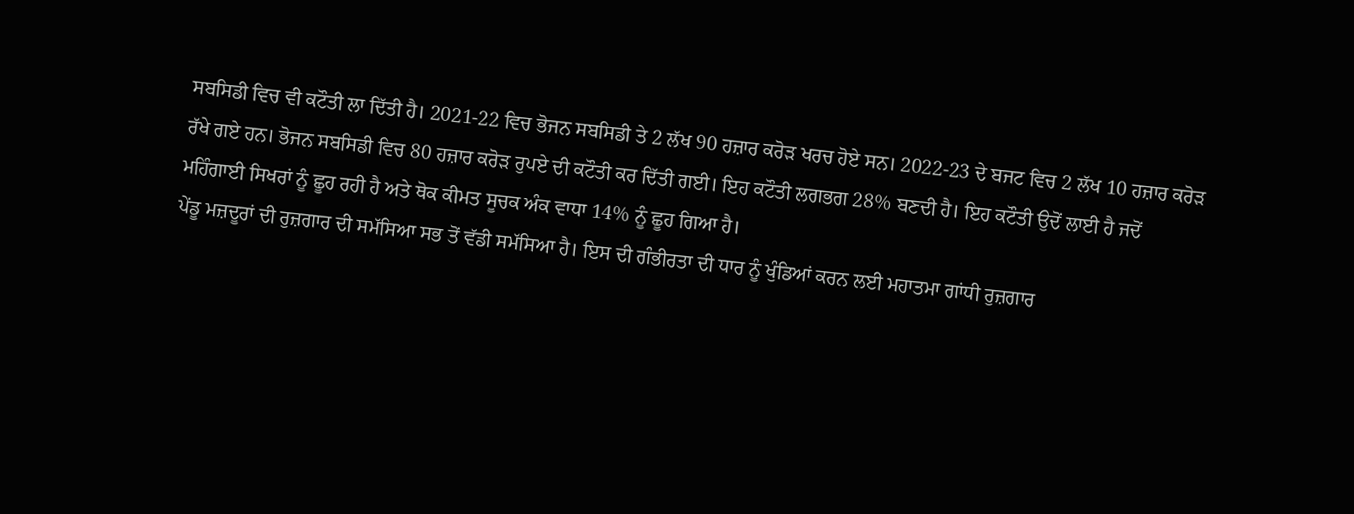ਸਬਸਿਡੀ ਵਿਚ ਵੀ ਕਟੌਤੀ ਲਾ ਦਿੱਤੀ ਹੈ। 2021-22 ਵਿਚ ਭੋਜਨ ਸਬਸਿਡੀ ਤੇ 2 ਲੱਖ 90 ਹਜ਼ਾਰ ਕਰੋੜ ਖਰਚ ਹੋਏ ਸਨ। 2022-23 ਦੇ ਬਜਟ ਵਿਚ 2 ਲੱਖ 10 ਹਜ਼ਾਰ ਕਰੋੜ ਰੱਖੇ ਗਏ ਹਨ। ਭੋਜਨ ਸਬਸਿਡੀ ਵਿਚ 80 ਹਜ਼ਾਰ ਕਰੋੜ ਰੁਪਏ ਦੀ ਕਟੌਤੀ ਕਰ ਦਿੱਤੀ ਗਈ। ਇਹ ਕਟੌਤੀ ਲਗਭਗ 28% ਬਣਦੀ ਹੈ। ਇਹ ਕਟੌਤੀ ਉਦੋਂ ਲਾਈ ਹੈ ਜਦੋਂ ਮਹਿੰਗਾਈ ਸਿਖਰਾਂ ਨੂੰ ਛੂਹ ਰਹੀ ਹੈ ਅਤੇ ਥੋਕ ਕੀਮਤ ਸੂਚਕ ਅੰਕ ਵਾਧਾ 14% ਨੂੰ ਛੂਹ ਗਿਆ ਹੈ।
ਪੇਂਡੂ ਮਜ਼ਦੂਰਾਂ ਦੀ ਰੁਜ਼ਗਾਰ ਦੀ ਸਮੱਸਿਆ ਸਭ ਤੋਂ ਵੱਡੀ ਸਮੱਸਿਆ ਹੈ। ਇਸ ਦੀ ਗੰਭੀਰਤਾ ਦੀ ਧਾਰ ਨੂੰ ਖੁੰਡਿਆਂ ਕਰਨ ਲਈ ਮਹਾਤਮਾ ਗਾਂਧੀ ਰੁਜ਼ਗਾਰ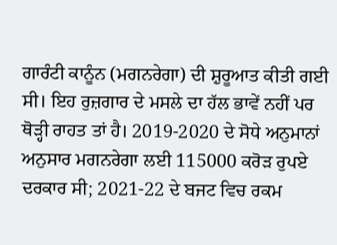ਗਾਰੰਟੀ ਕਾਨੂੰਨ (ਮਗਨਰੇਗਾ) ਦੀ ਸ਼ੁਰੂਆਤ ਕੀਤੀ ਗਈ ਸੀ। ਇਹ ਰੁਜ਼ਗਾਰ ਦੇ ਮਸਲੇ ਦਾ ਹੱਲ ਭਾਵੇਂ ਨਹੀਂ ਪਰ ਥੋੜ੍ਹੀ ਰਾਹਤ ਤਾਂ ਹੈ। 2019-2020 ਦੇ ਸੋਧੇ ਅਨੁਮਾਨਾਂ ਅਨੁਸਾਰ ਮਗਨਰੇਗਾ ਲਈ 115000 ਕਰੋੜ ਰੁਪਏ ਦਰਕਾਰ ਸੀ; 2021-22 ਦੇ ਬਜਟ ਵਿਚ ਰਕਮ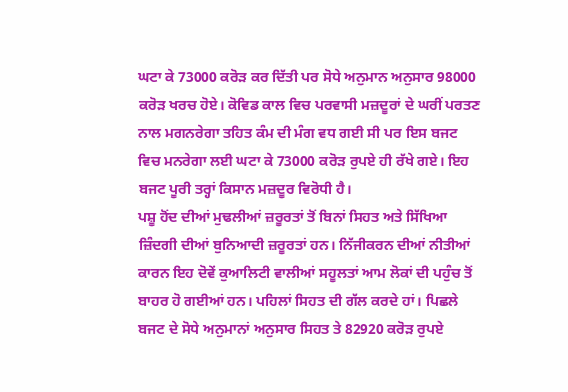ਘਟਾ ਕੇ 73000 ਕਰੋੜ ਕਰ ਦਿੱਤੀ ਪਰ ਸੋਧੇ ਅਨੁਮਾਨ ਅਨੁਸਾਰ 98000 ਕਰੋੜ ਖਰਚ ਹੋਏ। ਕੋਵਿਡ ਕਾਲ ਵਿਚ ਪਰਵਾਸੀ ਮਜ਼ਦੂਰਾਂ ਦੇ ਘਰੀਂ ਪਰਤਣ ਨਾਲ ਮਗਨਰੇਗਾ ਤਹਿਤ ਕੰਮ ਦੀ ਮੰਗ ਵਧ ਗਈ ਸੀ ਪਰ ਇਸ ਬਜਟ ਵਿਚ ਮਨਰੇਗਾ ਲਈ ਘਟਾ ਕੇ 73000 ਕਰੋੜ ਰੁਪਏ ਹੀ ਰੱਖੇ ਗਏ। ਇਹ ਬਜਟ ਪੂਰੀ ਤਰ੍ਹਾਂ ਕਿਸਾਨ ਮਜ਼ਦੂਰ ਵਿਰੋਧੀ ਹੈ।
ਪਸ਼ੂ ਹੋਂਦ ਦੀਆਂ ਮੁਢਲੀਆਂ ਜ਼ਰੂਰਤਾਂ ਤੋਂ ਬਿਨਾਂ ਸਿਹਤ ਅਤੇ ਸਿੱਖਿਆ ਜ਼ਿੰਦਗੀ ਦੀਆਂ ਬੁਨਿਆਦੀ ਜ਼ਰੂਰਤਾਂ ਹਨ। ਨਿੱਜੀਕਰਨ ਦੀਆਂ ਨੀਤੀਆਂ ਕਾਰਨ ਇਹ ਦੋਵੇਂ ਕੁਆਲਿਟੀ ਵਾਲੀਆਂ ਸਹੂਲਤਾਂ ਆਮ ਲੋਕਾਂ ਦੀ ਪਹੁੰਚ ਤੋਂ ਬਾਹਰ ਹੋ ਗਈਆਂ ਹਨ। ਪਹਿਲਾਂ ਸਿਹਤ ਦੀ ਗੱਲ ਕਰਦੇ ਹਾਂ। ਪਿਛਲੇ ਬਜਟ ਦੇ ਸੋਧੇ ਅਨੁਮਾਨਾਂ ਅਨੁਸਾਰ ਸਿਹਤ ਤੇ 82920 ਕਰੋੜ ਰੁਪਏ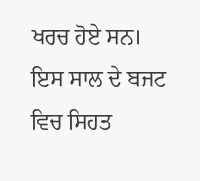ਖਰਚ ਹੋਏ ਸਨ। ਇਸ ਸਾਲ ਦੇ ਬਜਟ ਵਿਚ ਸਿਹਤ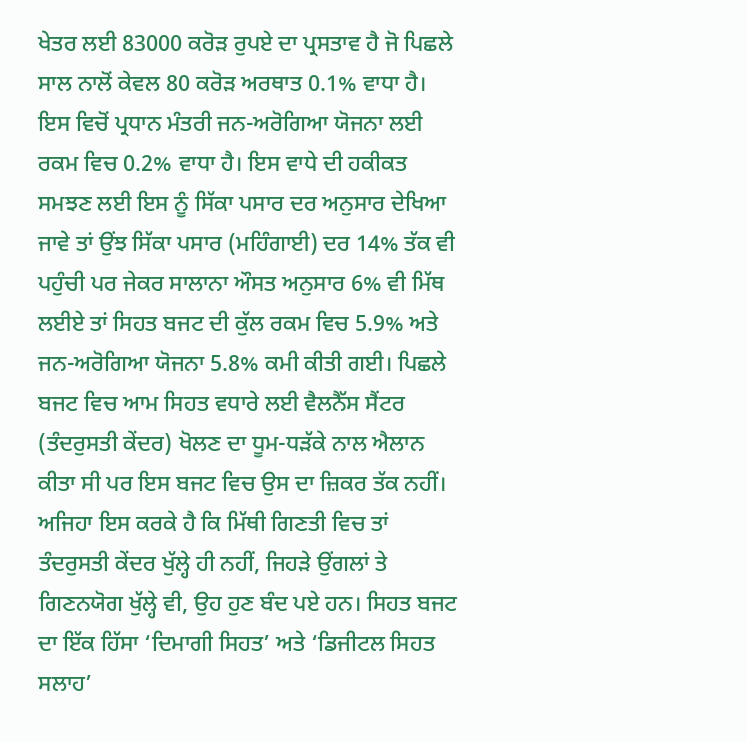ਖੇਤਰ ਲਈ 83000 ਕਰੋੜ ਰੁਪਏ ਦਾ ਪ੍ਰਸਤਾਵ ਹੈ ਜੋ ਪਿਛਲੇ ਸਾਲ ਨਾਲੋਂ ਕੇਵਲ 80 ਕਰੋੜ ਅਰਥਾਤ 0.1% ਵਾਧਾ ਹੈ। ਇਸ ਵਿਚੋਂ ਪ੍ਰਧਾਨ ਮੰਤਰੀ ਜਨ-ਅਰੋਗਿਆ ਯੋਜਨਾ ਲਈ ਰਕਮ ਵਿਚ 0.2% ਵਾਧਾ ਹੈ। ਇਸ ਵਾਧੇ ਦੀ ਹਕੀਕਤ ਸਮਝਣ ਲਈ ਇਸ ਨੂੰ ਸਿੱਕਾ ਪਸਾਰ ਦਰ ਅਨੁਸਾਰ ਦੇਖਿਆ ਜਾਵੇ ਤਾਂ ਉਂਝ ਸਿੱਕਾ ਪਸਾਰ (ਮਹਿੰਗਾਈ) ਦਰ 14% ਤੱਕ ਵੀ ਪਹੁੰਚੀ ਪਰ ਜੇਕਰ ਸਾਲਾਨਾ ਔਸਤ ਅਨੁਸਾਰ 6% ਵੀ ਮਿੱਥ ਲਈਏ ਤਾਂ ਸਿਹਤ ਬਜਟ ਦੀ ਕੁੱਲ ਰਕਮ ਵਿਚ 5.9% ਅਤੇ ਜਨ-ਅਰੋਗਿਆ ਯੋਜਨਾ 5.8% ਕਮੀ ਕੀਤੀ ਗਈ। ਪਿਛਲੇ ਬਜਟ ਵਿਚ ਆਮ ਸਿਹਤ ਵਧਾਰੇ ਲਈ ਵੈਲਨੈੱਸ ਸੈਂਟਰ (ਤੰਦਰੁਸਤੀ ਕੇਂਦਰ) ਖੋਲਣ ਦਾ ਧੂਮ-ਧੜੱਕੇ ਨਾਲ ਐਲਾਨ ਕੀਤਾ ਸੀ ਪਰ ਇਸ ਬਜਟ ਵਿਚ ਉਸ ਦਾ ਜ਼ਿਕਰ ਤੱਕ ਨਹੀਂ। ਅਜਿਹਾ ਇਸ ਕਰਕੇ ਹੈ ਕਿ ਮਿੱਥੀ ਗਿਣਤੀ ਵਿਚ ਤਾਂ ਤੰਦਰੁਸਤੀ ਕੇਂਦਰ ਖੁੱਲ੍ਹੇ ਹੀ ਨਹੀਂ, ਜਿਹੜੇ ਉਂਗਲਾਂ ਤੇ ਗਿਣਨਯੋਗ ਖੁੱਲ੍ਹੇ ਵੀ, ਉਹ ਹੁਣ ਬੰਦ ਪਏ ਹਨ। ਸਿਹਤ ਬਜਟ ਦਾ ਇੱਕ ਹਿੱਸਾ ‘ਦਿਮਾਗੀ ਸਿਹਤ’ ਅਤੇ ‘ਡਿਜੀਟਲ ਸਿਹਤ ਸਲਾਹ’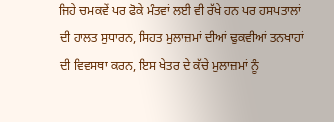ਜਿਹੇ ਚਮਕਵੇਂ ਪਰ ਫੋਕੇ ਮੰਤਵਾਂ ਲਈ ਵੀ ਰੱਖੇ ਹਨ ਪਰ ਹਸਪਤਾਲਾਂ ਦੀ ਹਾਲਤ ਸੁਧਾਰਨ, ਸਿਹਤ ਮੁਲਾਜ਼ਮਾਂ ਦੀਆਂ ਢੁਕਵੀਆਂ ਤਨਖਾਹਾਂ ਦੀ ਵਿਵਸਥਾ ਕਰਨ, ਇਸ ਖੇਤਰ ਦੇ ਕੱਚੇ ਮੁਲਾਜ਼ਮਾਂ ਨੂੰ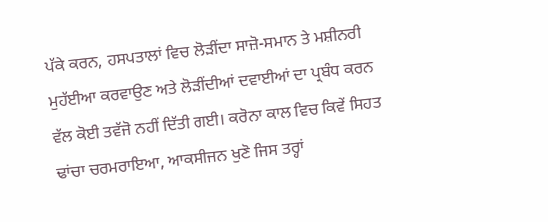ਪੱਕੇ ਕਰਨ, ਹਸਪਤਾਲਾਂ ਵਿਚ ਲੋੜੀਂਦਾ ਸਾਜ਼ੋ-ਸਮਾਨ ਤੇ ਮਸ਼ੀਨਰੀ ਮੁਹੱਈਆ ਕਰਵਾਉਣ ਅਤੇ ਲੋੜੀਂਦੀਆਂ ਦਵਾਈਆਂ ਦਾ ਪ੍ਰਬੰਧ ਕਰਨ ਵੱਲ ਕੋਈ ਤਵੱਜੋ ਨਹੀਂ ਦਿੱਤੀ ਗਈ। ਕਰੋਨਾ ਕਾਲ ਵਿਚ ਕਿਵੇਂ ਸਿਹਤ ਢਾਂਚਾ ਚਰਮਰਾਇਆ, ਆਕਸੀਜਨ ਖੁਣੋ ਜਿਸ ਤਰ੍ਹਾਂ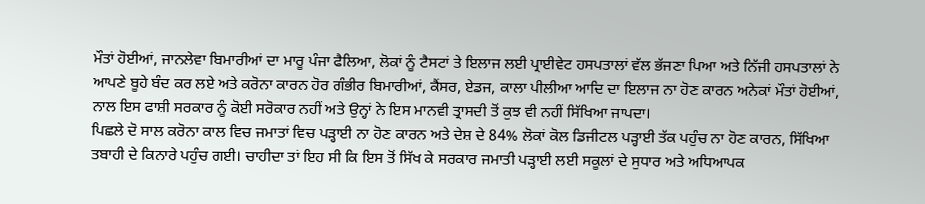ਮੌਤਾਂ ਹੋਈਆਂ, ਜਾਨਲੇਵਾ ਬਿਮਾਰੀਆਂ ਦਾ ਮਾਰੂ ਪੰਜਾ ਫੈਲਿਆ, ਲੋਕਾਂ ਨੂੰ ਟੈਸਟਾਂ ਤੇ ਇਲਾਜ ਲਈ ਪ੍ਰਾਈਵੇਟ ਹਸਪਤਾਲਾਂ ਵੱਲ ਭੱਜਣਾ ਪਿਆ ਅਤੇ ਨਿੱਜੀ ਹਸਪਤਾਲਾਂ ਨੇ ਆਪਣੇ ਬੂਹੇ ਬੰਦ ਕਰ ਲਏ ਅਤੇ ਕਰੋਨਾ ਕਾਰਨ ਹੋਰ ਗੰਭੀਰ ਬਿਮਾਰੀਆਂ, ਕੈਂਸਰ, ਏਡਜ, ਕਾਲਾ ਪੀਲੀਆ ਆਦਿ ਦਾ ਇਲਾਜ ਨਾ ਹੋਣ ਕਾਰਨ ਅਨੇਕਾਂ ਮੌਤਾਂ ਹੋਈਆਂ, ਨਾਲ ਇਸ ਫਾਸ਼ੀ ਸਰਕਾਰ ਨੂੰ ਕੋਈ ਸਰੋਕਾਰ ਨਹੀਂ ਅਤੇ ਉਨ੍ਹਾਂ ਨੇ ਇਸ ਮਾਨਵੀ ਤ੍ਰਾਸਦੀ ਤੋਂ ਕੁਝ ਵੀ ਨਹੀਂ ਸਿੱਖਿਆ ਜਾਪਦਾ।
ਪਿਛਲੇ ਦੋ ਸਾਲ ਕਰੋਨਾ ਕਾਲ ਵਿਚ ਜਮਾਤਾਂ ਵਿਚ ਪੜ੍ਹਾਈ ਨਾ ਹੋਣ ਕਾਰਨ ਅਤੇ ਦੇਸ਼ ਦੇ 84% ਲੋਕਾਂ ਕੋਲ ਡਿਜੀਟਲ ਪੜ੍ਹਾਈ ਤੱਕ ਪਹੁੰਚ ਨਾ ਹੋਣ ਕਾਰਨ, ਸਿੱਖਿਆ ਤਬਾਹੀ ਦੇ ਕਿਨਾਰੇ ਪਹੁੰਚ ਗਈ। ਚਾਹੀਦਾ ਤਾਂ ਇਹ ਸੀ ਕਿ ਇਸ ਤੋਂ ਸਿੱਖ ਕੇ ਸਰਕਾਰ ਜਮਾਤੀ ਪੜ੍ਹਾਈ ਲਈ ਸਕੂਲਾਂ ਦੇ ਸੁਧਾਰ ਅਤੇ ਅਧਿਆਪਕ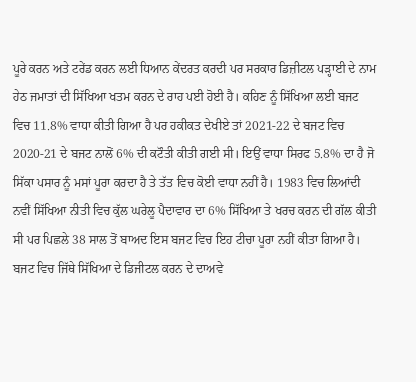ਪੂਰੇ ਕਰਨ ਅਤੇ ਟਰੇਂਡ ਕਰਨ ਲਈ ਧਿਆਨ ਕੇਂਦਰਤ ਕਰਦੀ ਪਰ ਸਰਕਾਰ ਡਿਜ਼ੀਟਲ ਪੜ੍ਹਾਈ ਦੇ ਨਾਮ ਹੇਠ ਜਮਾਤਾਂ ਦੀ ਸਿੱਖਿਆ ਖਤਮ ਕਰਨ ਦੇ ਰਾਹ ਪਈ ਹੋਈ ਹੈ। ਕਹਿਣ ਨੂੰ ਸਿੱਖਿਆ ਲਈ ਬਜਟ ਵਿਚ 11.8% ਵਾਧਾ ਕੀਤੀ ਗਿਆ ਹੈ ਪਰ ਹਕੀਕਤ ਦੇਖੀਏ ਤਾਂ 2021-22 ਦੇ ਬਜਟ ਵਿਚ 2020-21 ਦੇ ਬਜਟ ਨਾਲੋਂ 6% ਦੀ ਕਟੌਤੀ ਕੀਤੀ ਗਈ ਸੀ। ਇਉਂ ਵਾਧਾ ਸਿਰਫ 5.8% ਦਾ ਹੈ ਜੋ ਸਿੱਕਾ ਪਸਾਰ ਨੂੰ ਮਸਾਂ ਪੂਰਾ ਕਰਦਾ ਹੈ ਤੇ ਤੱਤ ਵਿਚ ਕੋਈ ਵਾਧਾ ਨਹੀਂ ਹੈ। 1983 ਵਿਚ ਲਿਆਂਦੀ ਨਵੀਂ ਸਿੱਖਿਆ ਨੀਤੀ ਵਿਚ ਕੁੱਲ ਘਰੇਲੂ ਪੈਦਾਵਾਰ ਦਾ 6% ਸਿੱਖਿਆ ਤੇ ਖਰਚ ਕਰਨ ਦੀ ਗੱਲ ਕੀਤੀ ਸੀ ਪਰ ਪਿਛਲੇ 38 ਸਾਲ ਤੋਂ ਬਾਅਦ ਇਸ ਬਜਟ ਵਿਚ ਇਹ ਟੀਚਾ ਪੂਰਾ ਨਹੀਂ ਕੀਤਾ ਗਿਆ ਹੈ।
ਬਜਟ ਵਿਚ ਜਿੱਥੇ ਸਿੱਖਿਆ ਦੇ ਡਿਜੀਟਲ ਕਰਨ ਦੇ ਦਾਅਵੇ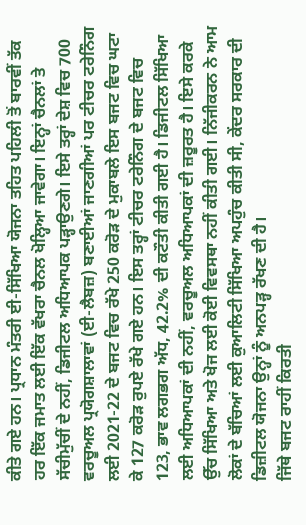ਕੀਤੇ ਗਏ ਹਨ। ਪ੍ਰਧਾਨ ਮੰਤਰੀ ਈ-ਸਿੱਖਿਆ ਯੋਜਨਾ ਤਹਿਤ ਪਹਿਲੀ ਤੋਂ ਬਾਰਵੀਂ ਤੱਕ ਹਰ ਇੱਕ ਜਮਾਤ ਲਈ ਇੱਕ ਵੱਖਰਾ ਚੈਨਲ ਖੋਲ੍ਹਿਆ ਜਾਵੇਗਾ। ਇਨ੍ਹਾਂ ਚੈਨਲਾਂ ਤੇ ਸੱਚੀਮੁੱਚੀਂ ਦੇ ਨਹੀਂ, ਡਿਜੀਟਲ ਅਧਿਆਪਕ ਪੜ੍ਹਾਉਣਗੇ। ਇਸੇ ਤਰ੍ਹਾਂ ਦੇਸ਼ ਵਿਚ 700 ਵਰਚੂਅਲ ਪ੍ਰਯੋਗਸ਼ਾਲਾਵਾਂ (ਈ-ਲੈਬਜ਼) ਬਣਾਈਆਂ ਜਾਣਗੀਆਂ ਪਰ ਟੀਚਰ ਟਰੇਨਿੰਗ ਲਈ 2021-22 ਦੇ ਬਜਟ ਵਿਚ ਰੱਖੇ 250 ਕਰੋੜ ਦੇ ਮੁਕਾਬਲੇ ਇਸ ਬਜਟ ਵਿਚ ਘਟਾ ਕੇ 127 ਕਰੋੜ ਰੁਪਏ ਰੱਖੇ ਗਏ ਹਨ। ਇਸ ਤਰ੍ਹਾਂ ਟੀਚਰ ਟਰੇਨਿੰਗ ਦੇ ਬਜਟ ਵਿਚ 123, ਭਾਵ ਲਗਭਗ ਅੱਧ, 42.2% ਦੀ ਕਟੌਤੀ ਕੀਤੀ ਗਈ ਹੈ। ਡਿਜੀਟਲ ਸਿੱਖਿਆ ਲਈ ਅਧਿਆਪਕਾਂ ਦੀ ਨਹੀਂ, ਵਰਚੂਅਲ ਅਧਿਆਪਕਾਂ ਦੀ ਜ਼ਰੂਰਤ ਹੈ। ਇਸੇ ਕਰਕੇ ਉੱਚ ਸਿੱਖਿਆ ਅਤੇ ਖੋਜ ਲਈ ਕੋਈ ਵਿਵਸਥਾ ਨਹੀਂ ਕੀਤੀ ਗਈ। ਨਿੱਜੀਕਰਨ ਨੇ ਆਮ ਲੋਕਾਂ ਦੇ ਬੱਚਿਆਂ ਲਈ ਕੁਆਲਿਟੀ ਸਿੱਖਿਆ ਅਪਹੁੰਚ ਕੀਤੀ ਸੀ, ਕੇਂਦਰ ਸਰਕਾਰ ਦੀ ਡਿਜ਼ੀਟਲ ਯੋਜਨਾ ਉਨ੍ਹਾਂ ਨੂੰ ਅਨਪੜ੍ਹ ਰੱਖਣ ਦੀ ਹੈ।
ਜਿੱਥੇ ਬਜਟ ਰਾਹੀਂ ਕਿਰਤੀ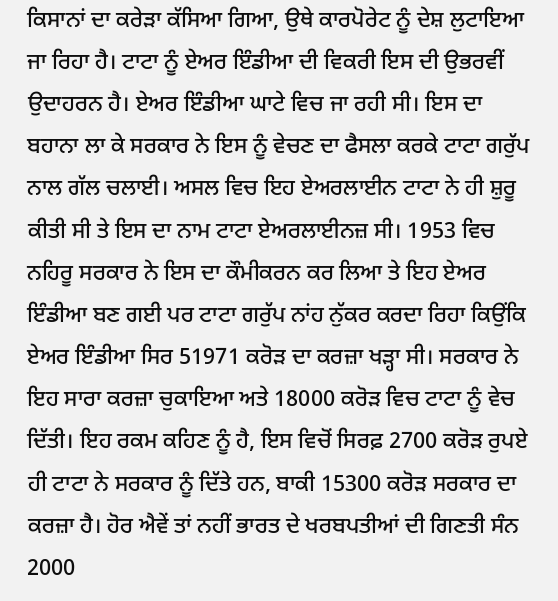ਕਿਸਾਨਾਂ ਦਾ ਕਰੇੜਾ ਕੱਸਿਆ ਗਿਆ, ਉਥੇ ਕਾਰਪੋਰੇਟ ਨੂੰ ਦੇਸ਼ ਲੁਟਾਇਆ ਜਾ ਰਿਹਾ ਹੈ। ਟਾਟਾ ਨੂੰ ਏਅਰ ਇੰਡੀਆ ਦੀ ਵਿਕਰੀ ਇਸ ਦੀ ਉਭਰਵੀਂ ਉਦਾਹਰਨ ਹੈ। ਏਅਰ ਇੰਡੀਆ ਘਾਟੇ ਵਿਚ ਜਾ ਰਹੀ ਸੀ। ਇਸ ਦਾ ਬਹਾਨਾ ਲਾ ਕੇ ਸਰਕਾਰ ਨੇ ਇਸ ਨੂੰ ਵੇਚਣ ਦਾ ਫੈਸਲਾ ਕਰਕੇ ਟਾਟਾ ਗਰੁੱਪ ਨਾਲ ਗੱਲ ਚਲਾਈ। ਅਸਲ ਵਿਚ ਇਹ ਏਅਰਲਾਈਨ ਟਾਟਾ ਨੇ ਹੀ ਸ਼ੁਰੂ ਕੀਤੀ ਸੀ ਤੇ ਇਸ ਦਾ ਨਾਮ ਟਾਟਾ ਏਅਰਲਾਈਨਜ਼ ਸੀ। 1953 ਵਿਚ ਨਹਿਰੂ ਸਰਕਾਰ ਨੇ ਇਸ ਦਾ ਕੌਮੀਕਰਨ ਕਰ ਲਿਆ ਤੇ ਇਹ ਏਅਰ ਇੰਡੀਆ ਬਣ ਗਈ ਪਰ ਟਾਟਾ ਗਰੁੱਪ ਨਾਂਹ ਨੁੱਕਰ ਕਰਦਾ ਰਿਹਾ ਕਿਉਂਕਿ ਏਅਰ ਇੰਡੀਆ ਸਿਰ 51971 ਕਰੋੜ ਦਾ ਕਰਜ਼ਾ ਖੜ੍ਹਾ ਸੀ। ਸਰਕਾਰ ਨੇ ਇਹ ਸਾਰਾ ਕਰਜ਼ਾ ਚੁਕਾਇਆ ਅਤੇ 18000 ਕਰੋੜ ਵਿਚ ਟਾਟਾ ਨੂੰ ਵੇਚ ਦਿੱਤੀ। ਇਹ ਰਕਮ ਕਹਿਣ ਨੂੰ ਹੈ, ਇਸ ਵਿਚੋਂ ਸਿਰਫ਼ 2700 ਕਰੋੜ ਰੁਪਏ ਹੀ ਟਾਟਾ ਨੇ ਸਰਕਾਰ ਨੂੰ ਦਿੱਤੇ ਹਨ, ਬਾਕੀ 15300 ਕਰੋੜ ਸਰਕਾਰ ਦਾ ਕਰਜ਼ਾ ਹੈ। ਹੋਰ ਐਵੇਂ ਤਾਂ ਨਹੀਂ ਭਾਰਤ ਦੇ ਖਰਬਪਤੀਆਂ ਦੀ ਗਿਣਤੀ ਸੰਨ 2000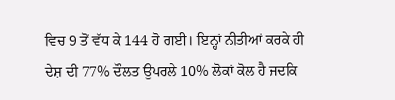ਵਿਚ 9 ਤੋਂ ਵੱਧ ਕੇ 144 ਹੋ ਗਈ। ਇਨ੍ਹਾਂ ਨੀਤੀਆਂ ਕਰਕੇ ਹੀ ਦੇਸ਼ ਦੀ 77% ਦੌਲਤ ਉਪਰਲੇ 10% ਲੋਕਾਂ ਕੋਲ ਹੈ ਜਦਕਿ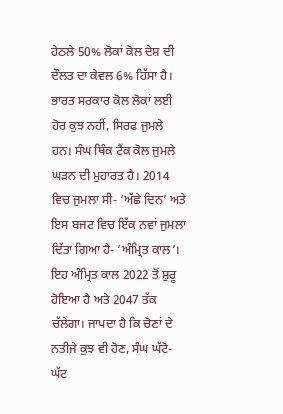ਹੇਠਲੇ 50% ਲੋਕਾਂ ਕੋਲ ਦੇਸ਼ ਦੀ ਦੌਲਤ ਦਾ ਕੇਵਲ 6% ਹਿੱਸਾ ਹੈ।
ਭਾਰਤ ਸਰਕਾਰ ਕੋਲ ਲੋਕਾਂ ਲਈ ਹੋਰ ਕੁਝ ਨਹੀਂ, ਸਿਰਫ ਜੁਮਲੇ ਹਨ। ਸੰਘ ਥਿੰਕ ਟੈਂਕ ਕੋਲ ਜੁਮਲੇ ਘੜਨ ਦੀ ਮੁਹਾਰਤ ਹੈ। 2014 ਵਿਚ ਜੁਮਲਾ ਸੀ- ‘ਅੱਛੇ ਦਿਨ’ ਅਤੇ ਇਸ ਬਜਟ ਵਿਚ ਇੱਕ ਨਵਾਂ ਜੁਮਲਾ ਦਿੱਤਾ ਗਿਆ ਹੈ- ‘ਅੰਮ੍ਰਿਤ ਕਾਲ’। ਇਹ ਅੰਮ੍ਰਿਤ ਕਾਲ 2022 ਤੋਂ ਸ਼ੁਰੂ ਹੋਇਆ ਹੈ ਅਤੇ 2047 ਤੱਕ ਚੱਲੇਗਾ। ਜਾਪਦਾ ਹੈ ਕਿ ਚੋਣਾਂ ਦੇ ਨਤੀਜੇ ਕੁਝ ਵੀ ਹੋਣ, ਸੰਘ ਘੱਟੋ-ਘੱਟ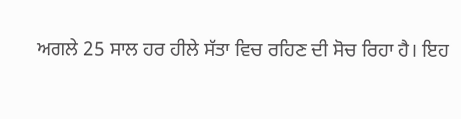ਅਗਲੇ 25 ਸਾਲ ਹਰ ਹੀਲੇ ਸੱਤਾ ਵਿਚ ਰਹਿਣ ਦੀ ਸੋਚ ਰਿਹਾ ਹੈ। ਇਹ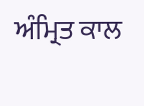ਅੰਮ੍ਰਿਤ ਕਾਲ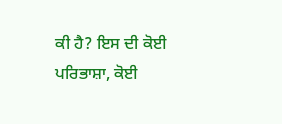ਕੀ ਹੈ? ਇਸ ਦੀ ਕੋਈ ਪਰਿਭਾਸ਼ਾ, ਕੋਈ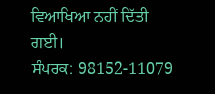ਵਿਆਖਿਆ ਨਹੀਂ ਦਿੱਤੀ ਗਈ।
ਸੰਪਰਕ: 98152-11079